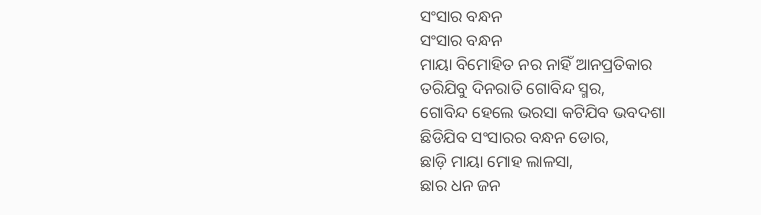ସଂସାର ବନ୍ଧନ
ସଂସାର ବନ୍ଧନ
ମାୟା ବିମୋହିତ ନର ନାହିଁ ଆନପ୍ରତିକାର
ତରିଯିବୁ ଦିନରାତି ଗୋବିନ୍ଦ ସ୍ମର,
ଗୋବିନ୍ଦ ହେଲେ ଭରସା କଟିଯିବ ଭବଦଶା
ଛିଡିଯିବ ସଂସାରର ବନ୍ଧନ ଡୋର,
ଛାଡ଼ି ମାୟା ମୋହ ଲାଳସା,
ଛାର ଧନ ଜନ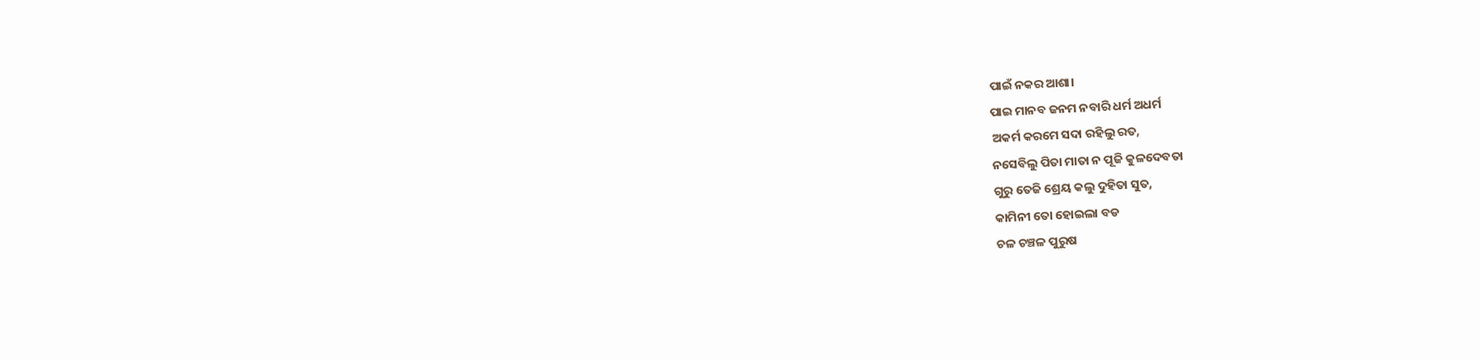ପାଇଁ ନକର ଆଶା।
ପାଇ ମାନବ ଜନମ ନବାରି ଧର୍ମ ଅଧର୍ମ
ଅକର୍ମ କରମେ ସଦା ରହିଲୁ ରତ,
ନସେବିଲୁ ପିତା ମାତା ନ ପୂଜି କୁଳଦେବତା
ଗୁରୁ ତେଜି ଶ୍ରେୟ କଲୁ ଦୁହିତା ସୁତ,
କାମିନୀ ତୋ ହୋଇଲା ବଡ
ଚଳ ଚଞ୍ଚଳ ପୁରୁଷ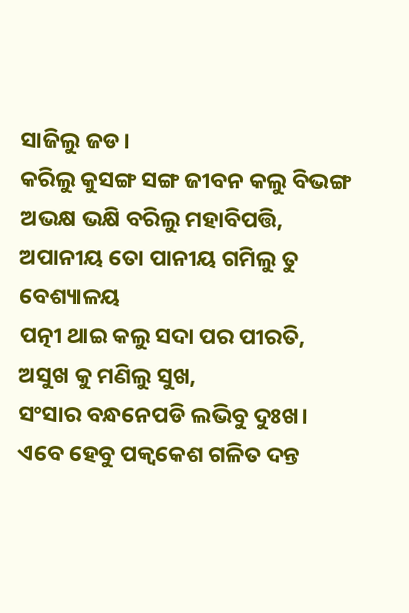ସାଜିଲୁ ଜଡ।
କରିଲୁ କୁସଙ୍ଗ ସଙ୍ଗ ଜୀବନ କଲୁ ବିଭଙ୍ଗ
ଅଭକ୍ଷ ଭକ୍ଷି ବରିଲୁ ମହାବିପତ୍ତି,
ଅପାନୀୟ ତୋ ପାନୀୟ ଗମିଲୁ ତୁ ବେଶ୍ୟାଳୟ
ପତ୍ନୀ ଥାଇ କଲୁ ସଦା ପର ପୀରତି,
ଅସୁଖ କୁ ମଣିଲୁ ସୁଖ,
ସଂସାର ବନ୍ଧନେପଡି ଲଭିବୁ ଦୁଃଖ।
ଏବେ ହେବୁ ପକ୍ବକେଶ ଗଳିତ ଦନ୍ତ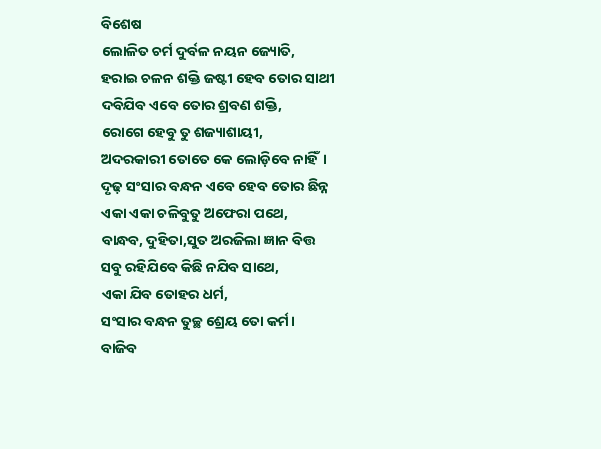ବିଶେଷ
ଲୋଳିତ ଚର୍ମ ଦୁର୍ବଳ ନୟନ ଜ୍ୟୋତି,
ହରାଇ ଚଳନ ଶକ୍ତି ଜଷ୍ଟୀ ହେବ ତୋର ସାଥୀ
ଦବିଯିବ ଏବେ ତୋର ଶ୍ରବଣ ଶକ୍ତି,
ରୋଗେ ହେବୁ ତୁ ଶଜ୍ୟାଶାୟୀ,
ଅଦରକାରୀ ତୋତେ କେ ଲୋଡ଼ିବେ ନାହିଁ।
ଦୃଢ଼ ସଂସାର ବନ୍ଧନ ଏବେ ହେବ ତୋର ଛିନ୍ନ
ଏକା ଏକା ଚଳିବୁତୁ ଅଫେରା ପଥେ,
ବାନ୍ଧବ, ଦୁହିତା,ସୁତ ଅରଜିଲା ଜ୍ଞାନ ବିତ୍ତ
ସବୁ ରହିଯିବେ କିଛି ନଯିବ ସାଥେ,
ଏକା ଯିବ ତୋହର ଧର୍ମ,
ସଂସାର ବନ୍ଧନ ତୁଚ୍ଛ ଶ୍ରେୟ ତୋ କର୍ମ।
ବାଜିବ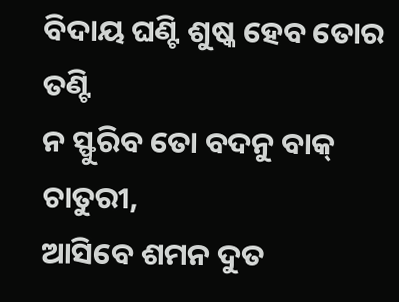ବିଦାୟ ଘଣ୍ଟି ଶୁଷ୍କ ହେବ ତୋର ତଣ୍ଟି
ନ ସ୍ଫୁରିବ ତୋ ବଦନୁ ବାକ୍ ଚାତୁରୀ,
ଆସିବେ ଶମନ ଦୁତ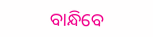ବାନ୍ଧିବେ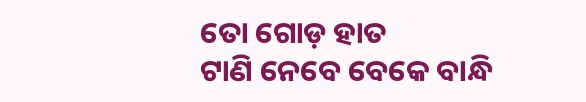ତୋ ଗୋଡ଼ ହାତ
ଟାଣି ନେବେ ବେକେ ବାନ୍ଧି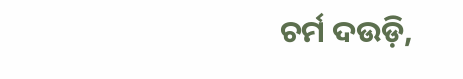ଚର୍ମ ଦଉଡ଼ି,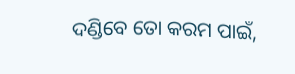ଦଣ୍ଡିବେ ତୋ କରମ ପାଇଁ,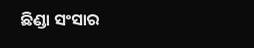ଛିଣ୍ଡା ସଂସାର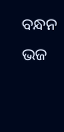ବନ୍ଧନ ଭଜ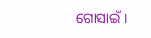ଗୋସାଇଁ।